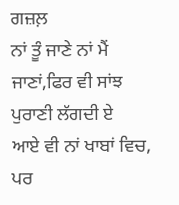ਗਜ਼ਲ਼
ਨਾਂ ਤੂੰ ਜਾਣੇ ਨਾਂ ਮੈਂ ਜਾਣਾਂ,ਫਿਰ ਵੀ ਸਾਂਝ ਪੁਰਾਣੀ ਲੱਗਦੀ ਏ
ਆਏ ਵੀ ਨਾਂ ਖਾਬਾਂ ਵਿਚ, ਪਰ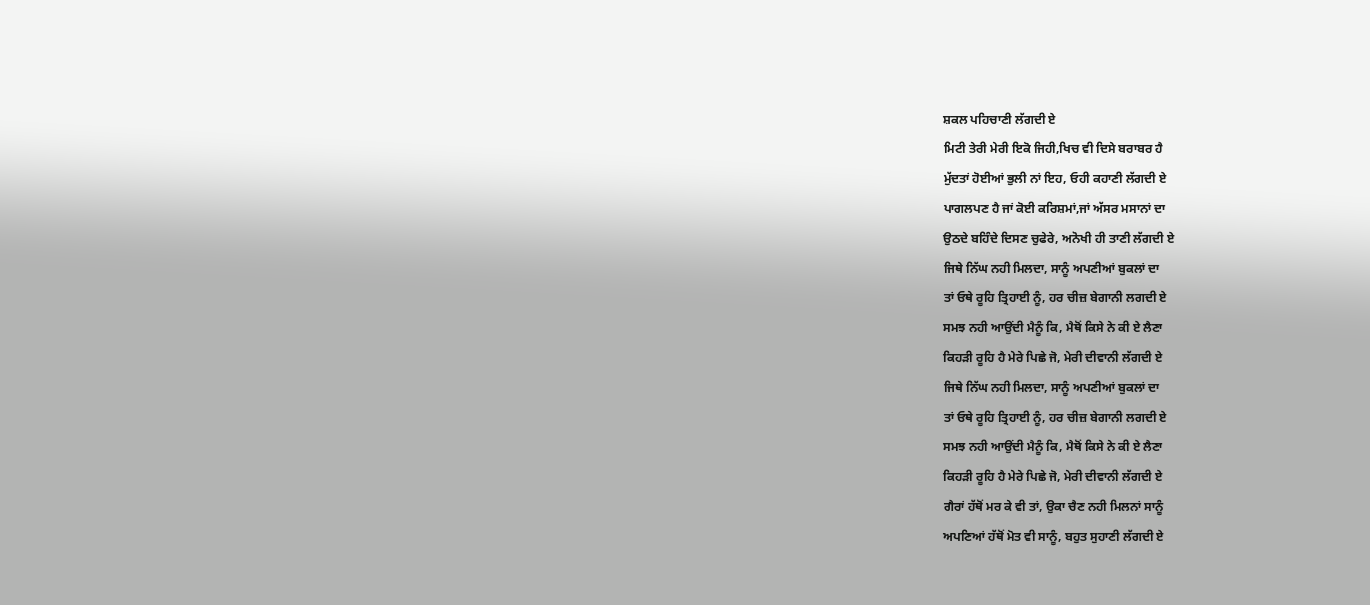ਸ਼ਕਲ ਪਹਿਚਾਣੀ ਲੱਗਦੀ ਏ
ਮਿਟੀ ਤੇਰੀ ਮੇਰੀ ਇਕੋ ਜਿਹੀ,ਖਿਚ ਵੀ ਦਿਸੇ ਬਰਾਬਰ ਹੈ
ਮੁੱਦਤਾਂ ਹੋਈਆਂ ਭੁਲੀ ਨਾਂ ਇਹ, ਓਹੀ ਕਹਾਣੀ ਲੱਗਦੀ ਏ
ਪਾਗਲਪਣ ਹੈ ਜਾਂ ਕੋਈ ਕਰਿਸ਼ਮਾਂ,ਜਾਂ ਅੱਸਰ ਮਸਾਨਾਂ ਦਾ
ਉਠਦੇ ਬਹਿੰਦੇ ਦਿਸਣ ਚੁਫੇਰੇ, ਅਨੋਖੀ ਹੀ ਤਾਣੀ ਲੱਗਦੀ ਏ
ਜਿਥੇ ਨਿੱਘ ਨਹੀ ਮਿਲਦਾ, ਸਾਨੂੰ ਅਪਣੀਆਂ ਬੁਕਲਾਂ ਦਾ
ਤਾਂ ਓਥੇ ਰੂਹਿ ਤ੍ਰਿਹਾਈ ਨੂੰ, ਹਰ ਚੀਜ਼ ਬੇਗਾਨੀ ਲਗਦੀ ਏ
ਸਮਝ ਨਹੀ ਆਉਂਦੀ ਮੈਨੂੰ ਕਿ, ਮੈਥੋਂ ਕਿਸੇ ਨੇ ਕੀ ਏ ਲੈਣਾ
ਕਿਹੜੀ ਰੂਹਿ ਹੈ ਮੇਰੇ ਪਿਛੇ ਜੋ, ਮੇਰੀ ਦੀਵਾਨੀ ਲੱਗਦੀ ਏ
ਜਿਥੇ ਨਿੱਘ ਨਹੀ ਮਿਲਦਾ, ਸਾਨੂੰ ਅਪਣੀਆਂ ਬੁਕਲਾਂ ਦਾ
ਤਾਂ ਓਥੇ ਰੂਹਿ ਤ੍ਰਿਹਾਈ ਨੂੰ, ਹਰ ਚੀਜ਼ ਬੇਗਾਨੀ ਲਗਦੀ ਏ
ਸਮਝ ਨਹੀ ਆਉਂਦੀ ਮੈਨੂੰ ਕਿ, ਮੈਥੋਂ ਕਿਸੇ ਨੇ ਕੀ ਏ ਲੈਣਾ
ਕਿਹੜੀ ਰੂਹਿ ਹੈ ਮੇਰੇ ਪਿਛੇ ਜੋ, ਮੇਰੀ ਦੀਵਾਨੀ ਲੱਗਦੀ ਏ
ਗੈਰਾਂ ਹੱਥੋਂ ਮਰ ਕੇ ਵੀ ਤਾਂ, ਉਕਾ ਚੈਣ ਨਹੀ ਮਿਲਨਾਂ ਸਾਨੂੰ
ਅਪਣਿਆਂ ਹੱਥੋਂ ਮੋਤ ਵੀ ਸਾਨੂੰ, ਬਹੁਤ ਸੁਹਾਣੀ ਲੱਗਦੀ ਏ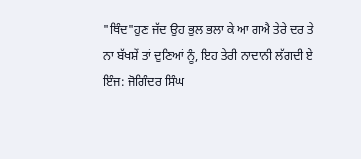"ਥਿੰਦ"ਹੁਣ ਜੱਦ ਉਹ ਭੁਲ ਭਲਾ ਕੇ ਆ ਗਐ ਤੇਰੇ ਦਰ ਤੇ
ਨਾ ਬੱਖਸ਼ੇਂ ਤਾਂ ਦੁਣਿਆਂ ਨੂੰ, ਇਹ ਤੇਰੀ ਨਾਦਾਨੀ ਲੱਗਦੀ ਏ
ਇੰਜ: ਜੋਗਿੰਦਰ ਸਿੰਘ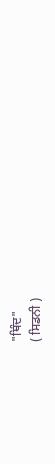"ਥਿੰਦ"
( ਸਿਡਨੀ )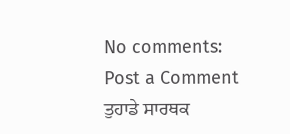No comments:
Post a Comment
ਤੁਹਾਡੇ ਸਾਰਥਕ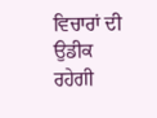ਵਿਚਾਰਾਂ ਦੀ ਉਡੀਕ ਰਹੇਗੀ